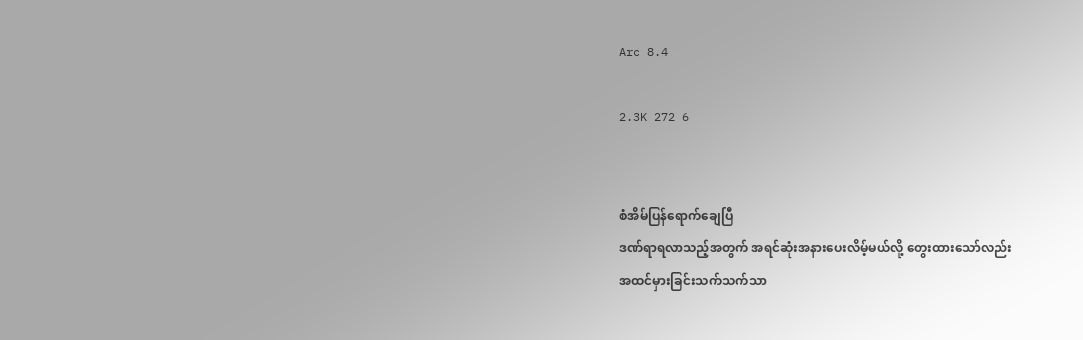Arc 8.4

2.3K 272 6


စံအိမ်ပြန်ရောက်ချေပြီ
ဒဏ်ရာရလာသည့်အတွက် အရင်ဆုံးအနားပေးလိမ့်မယ်လို့ တွေးထားသော်လည်း
အထင်မှားခြင်းသက်သက်သာ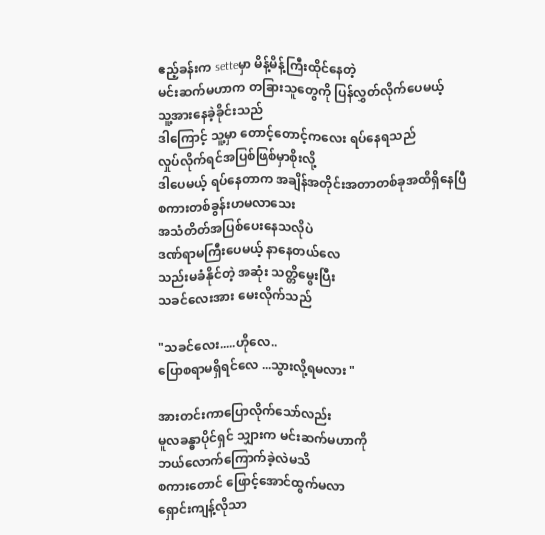ဧည့်ခန်းက setteမှာ မိန့်မိန့်ကြီးထိုင်နေတဲ့
မင်းဆက်မဟာက တခြားသူတွေကို ပြန်လွှတ်လိုက်ပေမယ့်
သူ့အားနေခဲ့ခိုင်းသည်
ဒါကြောင့် သူ့မှာ တောင့်တောင့်ကလေး ရပ်နေရသည်
လှုပ်လိုက်ရင်အပြစ်ဖြစ်မှာစိုးလို့
ဒါပေမယ့် ရပ်နေတာက အချိန်အတိုင်းအတာတစ်ခုအထိရှိနေပြီ
စကားတစ်ခွန်းဟမလာသေး
အသံတိတ်အပြစ်ပေးနေသလိုပဲ
ဒဏ်ရာမကြီးပေမယ့် နာနေတယ်လေ
သည်းမခံနိုင်တဲ့ အဆုံး သတ္တိမွေးပြီး
သခင်လေးအား မေးလိုက်သည်

"သခင်လေး.....ဟိုလေ..
ပြောစရာမရှိရင်လေ ...သွားလို့ရမလား "

အားတင်းကာပြောလိုက်သော်လည်း
မူလခန္ဓာပိုင်ရှင် သျှားက မင်းဆက်မဟာကို
ဘယ်လောက်ကြောက်ခဲ့လဲမသိ
စကားတောင် ဖြောင့်အောင်ထွက်မလာ
ရှောင်းကျန့်လိုသာ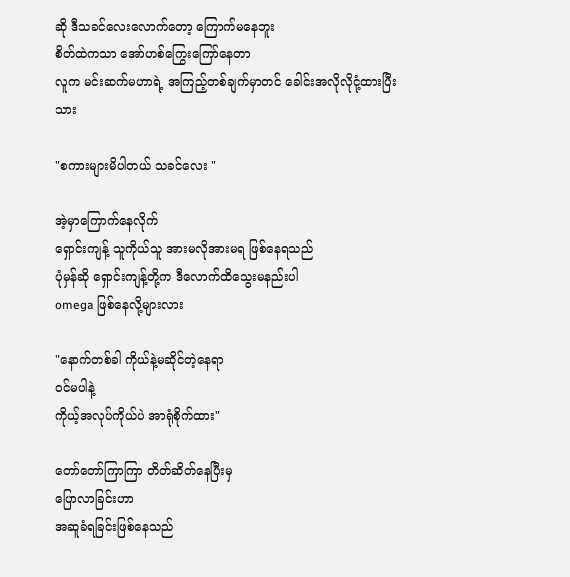ဆို ဒီသခင်လေးလောက်တော့ ကြောက်မနေဘူး
စိတ်ထဲကသာ အော်ဟစ်ကြွေးကြော်နေတာ
လူက မင်းဆက်မဟာရဲ့ အကြည့်တစ်ချက်မှာတင် ခေါင်းအလိုလိုငုံ့ထားပြီးသား

"စကားများမိပါတယ် သခင်လေး "

အဲ့မှာကြောက်နေလိုက်
ရှောင်းကျန့် သူကိုယ်သူ အားမလိုအားမရ ဖြစ်နေရသည်
ပုံမှန်ဆို ရှောင်းကျန့်တို့က ဒီလောက်ထိသွေးမနည်းပါ
omega ဖြစ်နေလို့များလား

"နောက်တစ်ခါ ကိုယ်နဲ့မဆိုင်တဲ့နေရာ
ဝင်မပါနဲ့
ကိုယ့်အလုပ်ကိုယ်ပဲ အာရုံစိုက်ထား"

တော်တော်ကြာကြာ တိတ်ဆိတ်နေပြီးမှ
ပြောလာခြင်းဟာ
အဆူခံရခြင်းဖြစ်နေသည်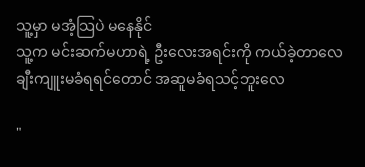သူ့မှာ မအံ့သြပဲ မနေနိုင်
သူ့က မင်းဆက်မဟာရဲ့ ဦးလေးအရင်းကို ကယ်ခဲ့တာလေ
ချီးကျူးမခံရရင်တောင် အဆူမခံရသင့်ဘူးလေ

"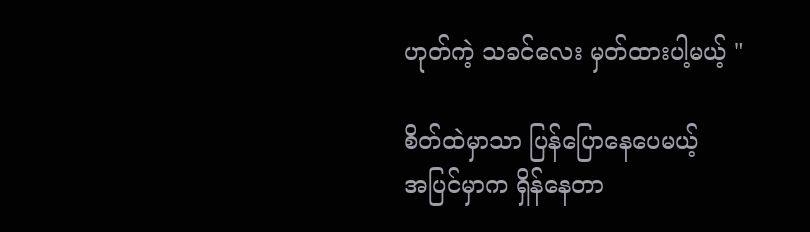ဟုတ်ကဲ့ သခင်လေး မှတ်ထားပါ့မယ့် "

စိတ်ထဲမှာသာ ပြန်ပြောနေပေမယ့်
အပြင်မှာက ရှိန်နေတာ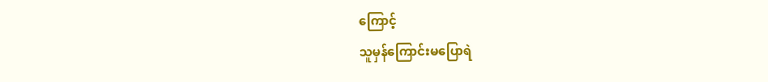ကြောင့်
သူမှန်ကြောင်းမပြောရဲ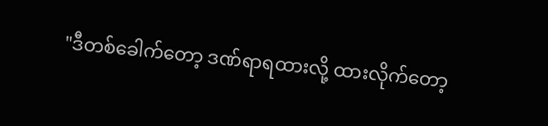"ဒီတစ်ခေါက်တော့ ဒဏ်ရာရထားလို့ ထားလိုက်တော့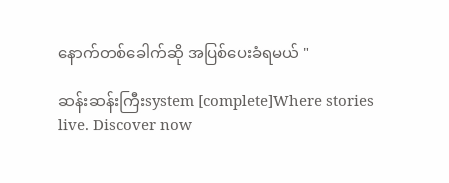နောက်တစ်ခေါက်ဆို အပြစ်ပေးခံရမယ် "

ဆန်းဆန်းကြီးsystem [complete]Where stories live. Discover now